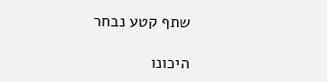שתף קטע נבחר

היכונו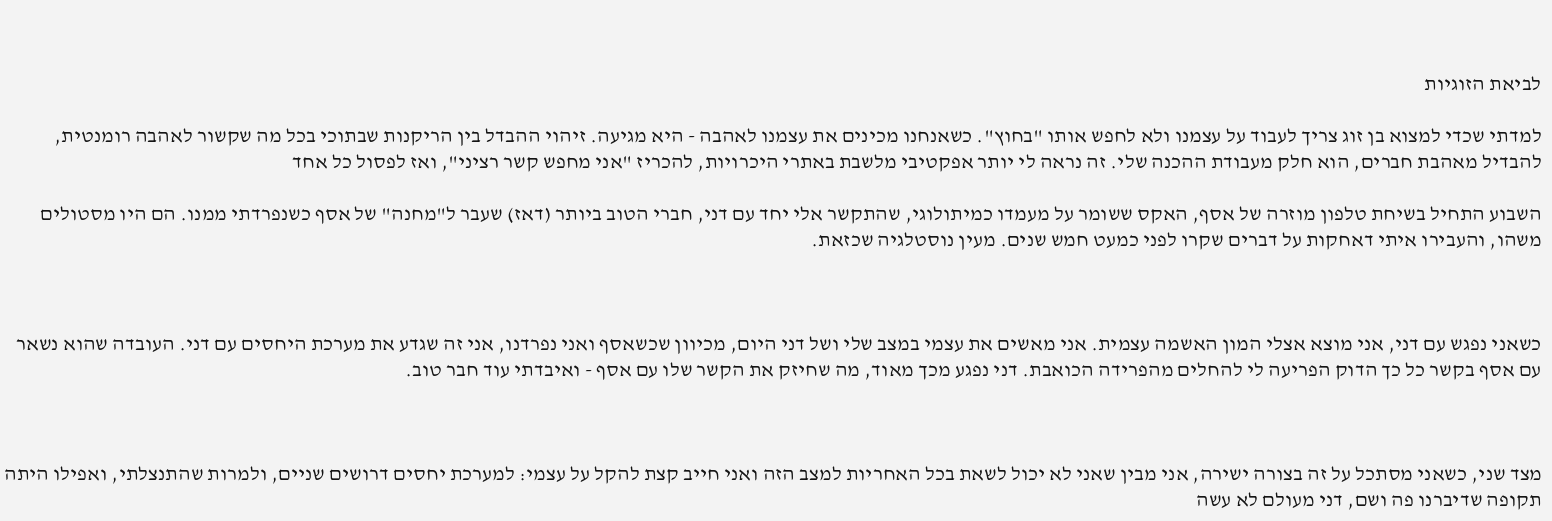לביאת הזוגיות

למדתי שכדי למצוא בן זוג צריך לעבוד על עצמנו ולא לחפש אותו "בחוץ". כשאנחנו מכינים את עצמנו לאהבה - היא מגיעה. זיהוי ההבדל בין הריקנות שבתוכי בכל מה שקשור לאהבה רומנטית, להבדיל מאהבת חברים, הוא חלק מעבודת ההכנה שלי. זה נראה לי יותר אפקטיבי מלשבת באתרי היכרויות, להכריז "אני מחפש קשר רציני", ואז לפסול כל אחד

השבוע התחיל בשיחת טלפון מוזרה של אסף, האקס ששומר על מעמדו כמיתולוגי, שהתקשר אלי יחד עם דני, חברי הטוב ביותר (דאז) שעבר ל"מחנה" של אסף כשנפרדתי ממנו. הם היו מסטולים משהו, והעבירו איתי דאחקות על דברים שקרו לפני כמעט חמש שנים. מעין נוסטלגיה שכזאת.



כשאני נפגש עם דני, אני מוצא אצלי המון האשמה עצמית. אני מאשים את עצמי במצב שלי ושל דני היום, מכיוון שכשאסף ואני נפרדנו, אני זה שגדע את מערכת היחסים עם דני. העובדה שהוא נשאר עם אסף בקשר כל כך הדוק הפריעה לי להחלים מהפרידה הכואבת. דני נפגע מכך מאוד, מה שחיזק את הקשר שלו עם אסף - ואיבדתי עוד חבר טוב.



מצד שני, כשאני מסתכל על זה בצורה ישירה, אני מבין שאני לא יכול לשאת בכל האחריות למצב הזה ואני חייב קצת להקל על עצמי: למערכת יחסים דרושים שניים, ולמרות שהתנצלתי, ואפילו היתה תקופה שדיברנו פה ושם, דני מעולם לא עשה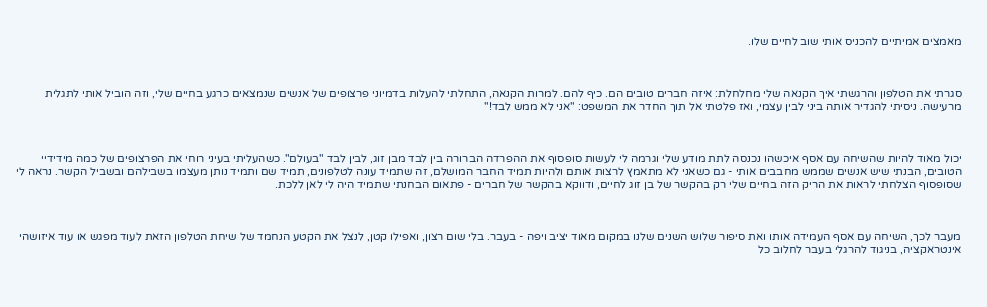מאמצים אמיתיים להכניס אותי שוב לחיים שלו.



סגרתי את הטלפון והרגשתי איך הקנאה שלי מחלחלת: איזה חברים טובים הם. כיף להם. למרות הקנאה, התחלתי להעלות בדמיוני פרצופים של אנשים שנמצאים כרגע בחיים שלי, וזה הוביל אותי לתגלית מרעישה. ניסיתי להגדיר אותה ביני לבין עצמי, ואז פלטתי אל תוך החדר את המשפט: "אני לא ממש לבד!"



יכול מאוד להיות שהשיחה עם אסף איכשהו נכנסה לתת מודע שלי וגרמה לי לעשות סופסוף את ההפרדה הברורה בין לבד מבן זוג, לבין לבד "בעולם". כשהעליתי בעיני רוחי את הפרצופים של כמה מידידיי הטובים, הבנתי שיש אנשים שממש מחבבים אותי - גם כשאני לא מתאמץ לרצות אותם ולהיות תמיד החבר המושלם, זה שתמיד עונה לטלפונים, תמיד שם ותמיד נותן מעצמו בשבילהם ובשביל הקשר. נראה לי שסופסוף הצלחתי לראות את הריק הזה בחיים שלי רק בהקשר של בן זוג לחיים, ודווקא בהקשר של חברים - פתאום הבחנתי שתמיד היה לי לאן ללכת.



מעבר לכך, השיחה עם אסף העמידה אותו ואת סיפור שלוש השנים שלנו במקום מאוד יציב ויפה - בעבר. בלי שום רצון, ואפילו קטן, לנצל את הקטע הנחמד של שיחת הטלפון הזאת לעוד מפגש או עוד איזושהי אינטראקציה, בניגוד להרגלי בעבר לחלוב כל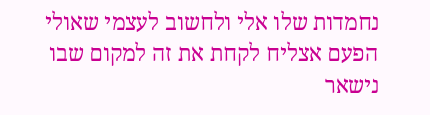נחמדות שלו אלי ולחשוב לעצמי שאולי הפעם אצליח לקחת את זה למקום שבו נישאר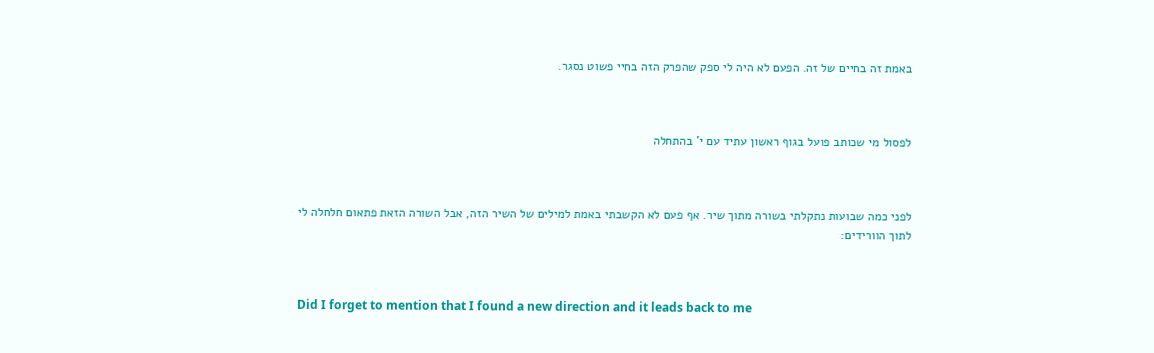באמת זה בחיים של זה. הפעם לא היה לי ספק שהפרק הזה בחיי פשוט נסגר.



לפסול מי שכותב פועל בגוף ראשון עתיד עם י' בהתחלה



לפני כמה שבועות נתקלתי בשורה מתוך שיר. אף פעם לא הקשבתי באמת למילים של השיר הזה, אבל השורה הזאת פתאום חלחלה לי לתוך הוורידים:



Did I forget to mention that I found a new direction and it leads back to me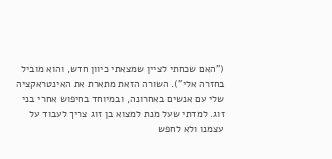("האם שכחתי לציין שמצאתי כיוון חדש, והוא מוביל בחזרה אלי"). השורה הזאת מתארת את האינטראקציה שלי עם אנשים באחרונה, ובמיוחד בחיפוש אחרי בני זוג. למדתי שעל מנת למצוא בן זוג צריך לעבוד על עצמנו ולא לחפש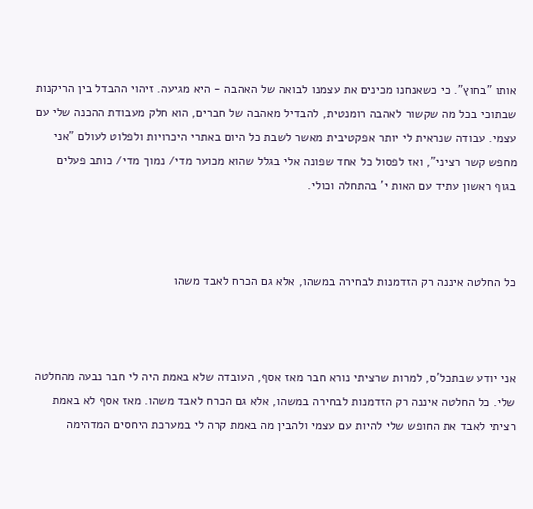אותו "בחוץ". כי כשאנחנו מכינים את עצמנו לבואה של האהבה - היא מגיעה. זיהוי ההבדל בין הריקנות שבתוכי בכל מה שקשור לאהבה רומנטית, להבדיל מאהבה של חברים, הוא חלק מעבודת ההכנה שלי עם עצמי. עבודה שנראית לי יותר אפקטיבית מאשר לשבת כל היום באתרי היכרויות ולפלוט לעולם "אני מחפש קשר רציני", ואז לפסול כל אחד שפונה אלי בגלל שהוא מכוער מדי/ נמוך מדי/ כותב פעלים בגוף ראשון עתיד עם האות י' בהתחלה וכולי.



כל החלטה איננה רק הזדמנות לבחירה במשהו, אלא גם הכרח לאבד משהו



אני יודע שבתכל'ס, למרות שרציתי נורא חבר מאז אסף, העובדה שלא באמת היה לי חבר נבעה מהחלטה שלי. כל החלטה איננה רק הזדמנות לבחירה במשהו, אלא גם הכרח לאבד משהו. מאז אסף לא באמת רציתי לאבד את החופש שלי להיות עם עצמי ולהבין מה באמת קרה לי במערכת היחסים המדהימה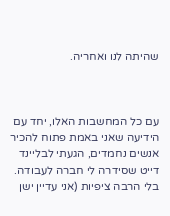שהיתה לנו ואחריה.



עם כל המחשבות האלו, יחד עם הידיעה שאני באמת פתוח להכיר אנשים נחמדים, הגעתי לבליינד דייט שסידרה לי חברה לעבודה. בלי הרבה ציפיות (אני עדיין ישן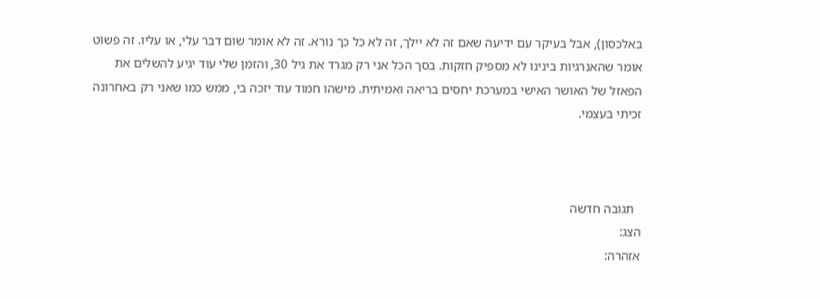באלכסון), אבל בעיקר עם ידיעה שאם זה לא יילך, זה לא כל כך נורא. זה לא אומר שום דבר עלי, או עליו. זה פשוט אומר שהאנרגיות בינינו לא מספיק חזקות. בסך הכל אני רק מגרד את גיל 30, והזמן שלי עוד יגיע להשלים את הפאזל של האושר האישי במערכת יחסים בריאה ואמיתית. מישהו חמוד עוד יזכה בי, ממש כמו שאני רק באחרונה זכיתי בעצמי.



  תגובה חדשה
הצג:
אזהרה: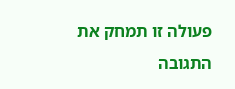פעולה זו תמחק את התגובה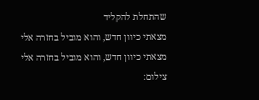שהתחלת להקליד
מצאתי כיוון חדש, והוא מוביל בחזרה אלי
מצאתי כיוון חדש, והוא מוביל בחזרה אלי
צילום: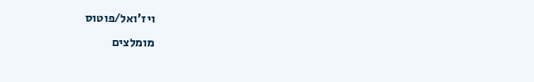ויז'ואל/פוטוס
מומלצים